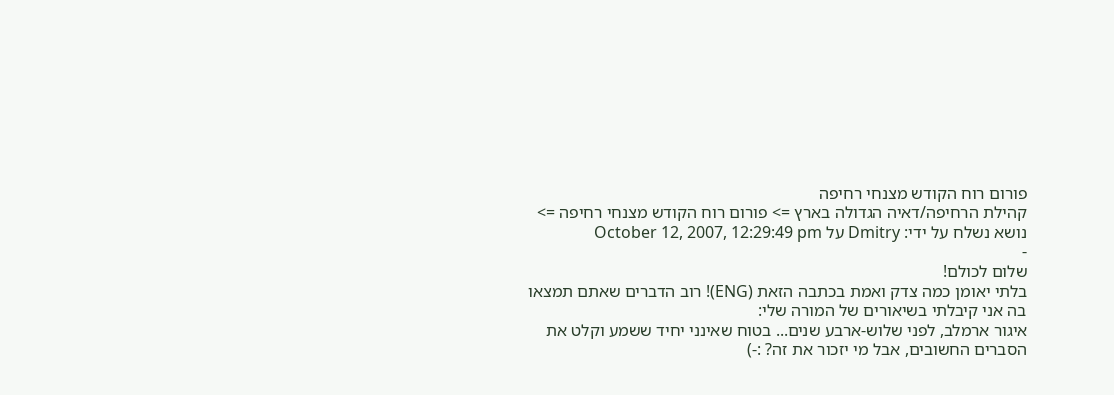פורום רוח הקודש מצנחי רחיפה
קהילת הרחיפה/דאיה הגדולה בארץ => פורום רוח הקודש מצנחי רחיפה => נושא נשלח על ידי: Dmitry על October 12, 2007, 12:29:49 pm
-
שלום לכולם!
בלתי יאומן כמה צדק ואמת בכתבה הזאת (ENG)! רוב הדברים שאתם תמצאו בה אני קיבלתי בשיאורים של המורה שלי:
איגור ארמלב, לפני שלוש-ארבע שנים... בטוח שאינני יחיד ששמע וקלט את הסברים החשובים, אבל מי יזכור את זה? :-)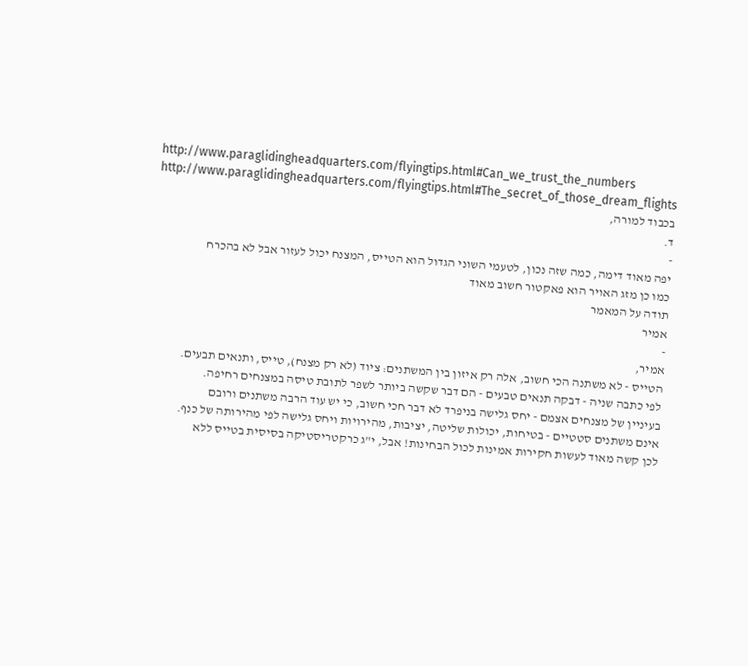http://www.paraglidingheadquarters.com/flyingtips.html#Can_we_trust_the_numbers
http://www.paraglidingheadquarters.com/flyingtips.html#The_secret_of_those_dream_flights
בכבוד למורה,
ד.
-
יפה מאוד דימה, כמה שזה נכון, לטעמי השוני הגדול הוא הטייס, המצנח יכול לעזור אבל לא בהכרח
כמו כן מזג האויר הוא פאקטור חשוב מאוד
תודה על המאמר
אמיר
-
אמיר,
הטייס - לא משתנה הכי חשוב, אלה רק איזון בין המשתנים: ציוד (לא רק מצנח), טייס, ותנאים תבעים.
לפי כתבה שניה - דבקה תנאים טבעים - הם דבר שקשה ביותר לשפר לתובת טיסה במצנחים רחיפה.
בעיניין של מצנחים אצמם - יחס גלישה בניפרד לא דבר חכי חשוב, כי יש עוד הרבה משתנים ורובם
אינם משתנים סטטיים - בטיחות, יכולות שליטה, יציבות, מהירויות ויחס גלישה לפי מהירותה של כנף.
לכן קשה מאוד לעשות חקירות אמינות לכול הבחינות! אבל, י"ג כרקטריסטיקה בסיסית בטייס ללא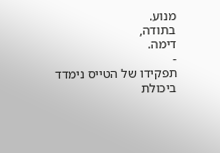מנוע.
בתודה,
דימה.
-
תפקידו של הטייס נימדד ביכולת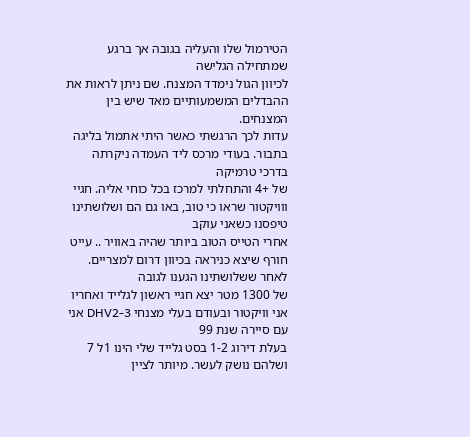הטירמול שלו והעליה בגובה אך ברגע שמתחילה הגלישה
לכיוון הגול נימדד המצנח. שם ניתן לראות את ההבדלים המשמעותיים מאד שיש בין המצנחים.
עדות לכך הרגשתי כאשר היתי אתמול בליגה בתבור. בעודי מרכס ליד העמדה ניקרתה בדרכי טרמיקה
של +4 והתחלתי למרכז בכל כוחי אליה. חגיי ווויקטור שראו כי טוב, באו גם הם ושלושתינו טיפסנו כשאני עוקב
אחרי הטייס הטוב ביותר שהיה באוויר .. עייט חורף שיצא כניראה בכיוון דרום למצריים. לאחר ששלושתינו הגענו לגובה
של 1300 מטר יצא חגיי ראשון לגלייד ואחריו אני וויקטור ובעודם בעלי מצנחי DHV2-3 אני עם סיירה שנת 99
בעלת דירוג 1-2 בסט גלייד שלי הינו 1ל 7 ושלהם נושק לעשר. מיותר לציין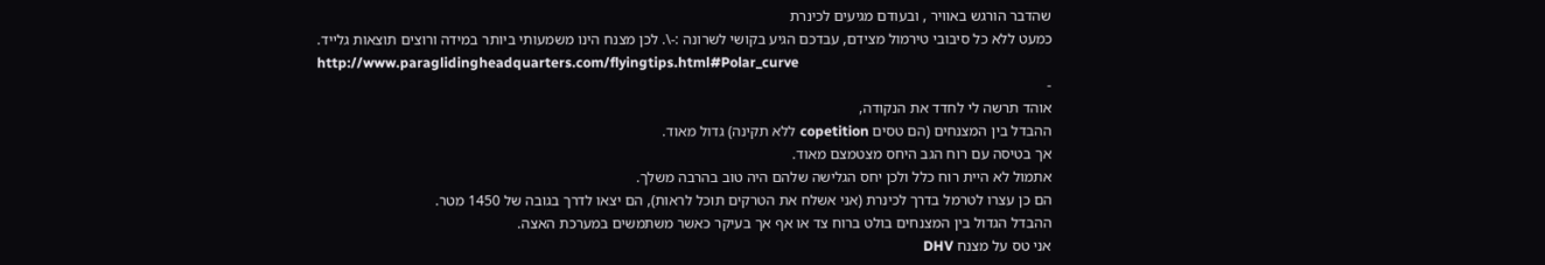שהדבר הורגש באוויר , ובעודם מגיעים לכינרת
כמעט ללא כל סיבובי טירמול מצידם, עבדכם הגיע בקושי לשרונה :-\. לכן מצנח הינו משמעותי ביותר במידה ורוצים תוצאות גלייד.
http://www.paraglidingheadquarters.com/flyingtips.html#Polar_curve
-
אוהד תרשה לי לחדד את הנקודה,
ההבדל בין המצנחים (הם טסים copetition ללא תקינה) גדול מאוד.
אך בטיסה עם רוח הגב היחס מצטמצם מאוד.
אתמול לא היית רוח כלל ולכן יחס הגלישה שלהם היה טוב בהרבה משלך.
הם כן עצרו לטרמל בדרך לכינרת (אני אשלח את הטרקים תוכל לראות), הם יצאו לדרך בגובה של 1450 מטר.
ההבדל הגדול בין המצנחים בולט ברוח צד או אף אך בעיקר כאשר משתמשים במערכת האצה.
אני טס על מצנח DHV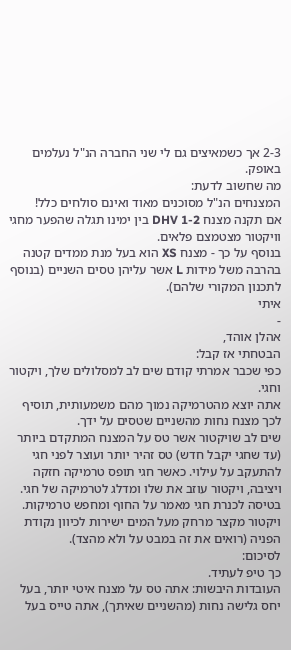2-3 אך כשמאיצים גם לי שני החברה הנ"ל נעלמים באופק.
מה שחשוב לדעת:
המצנחים הנ"ל מסוכנים מאוד ואינם סולחים כלל!
אם תקנה מצנח DHV 1-2 בין ימינו תגלה שהפער מחגי וויקטור מצטמצם פלאים.
בנוסף על כך - מצנח XS הוא בעל מנת ממדים קטנה בהרבה משל מידות L אשר עליהן טסים השניים (בנוסף לתכנון המקורי שלהם).
איתי
-
אהלן אוהד,
הבטחתי אז קבל:
כפי שכבר אמרתי קודם שים לב למסלולים שלך, ויקטור וחגי.
אתה יוצא מהטרמיקה נמוך מהם משמעותית, תוסיף לכך מצנח נחות מהשניים שטסים על ידך.
שים לב שויקטור אשר טס על המצנח המתקדם ביותר (עד שחגי יקבל חדש) טס זהיר יותר ועוצר לפני חגי להתעקב על עילוי. כאשר חגי תופס טרמיקה חזקה ויציבה, ויקטור עוזב את שלו ומדלג לטרמיקה של חגי.
בטיסה לכנרת חגי מאמר על החוף ומחפש טרמיקות. ויקטור מקצר מרחק מעל המים ישירות לכיוון נקודת הפניה (רואים את זה במבט על ולא מהצד).
לסיכום:
כך טיפ לעתיד.
העובדות היבשות: אתה טס על מצנח איטי יותר, בעל יחס גלישה נחות (מהשניים שאיתך), אתה טייס בעל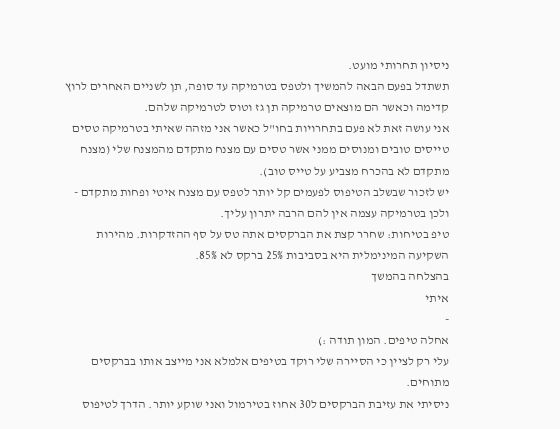ניסיון תחרותי מועט.
תשתדל בפעם הבאה להמשיך ולטפס בטרמיקה עד סופה, תן לשניים האחרים לרוץ קדימה וכאשר הם מוצאים טרמיקה תן גז וטוס לטרמיקה שלהם.
אני עושה זאת לא פעם בתחרויות בחו"ל כאשר אני מזהה שאיתי בטרמיקה טסים טייסים טובים ומנוסים ממני אשר טסים עם מצנח מתקדם מהמצנח שלי (מצנח מתקדם לא בהכרח מצביע על טייס טוב).
יש לזכור שבשלב הטיפוס לפעמים קל יותר לטפס עם מצנח איטי ופחות מתקדם - ולכן בטרמיקה עצמה אין להם הרבה יתרון עליך.
טיפ בטיחות: שחרר קצת את הברקסים אתה טס על סף ההזדקרות. מהירות השקיעה המינימלית היא בסביבות 25% ברקס לא 85%.
בהצלחה בהמשך
איתי
-
אחלה טיפים. המון תודה :)
עלי רק לציין כי הסיירה שלי רוקד בטיפים אלמלא אני מייצב אותו בברקסים מתוחים.
ניסיתי את עזיבת הברקסים ל30 אחוז בטירמול ואני שוקע יותר. הדרך לטיפוס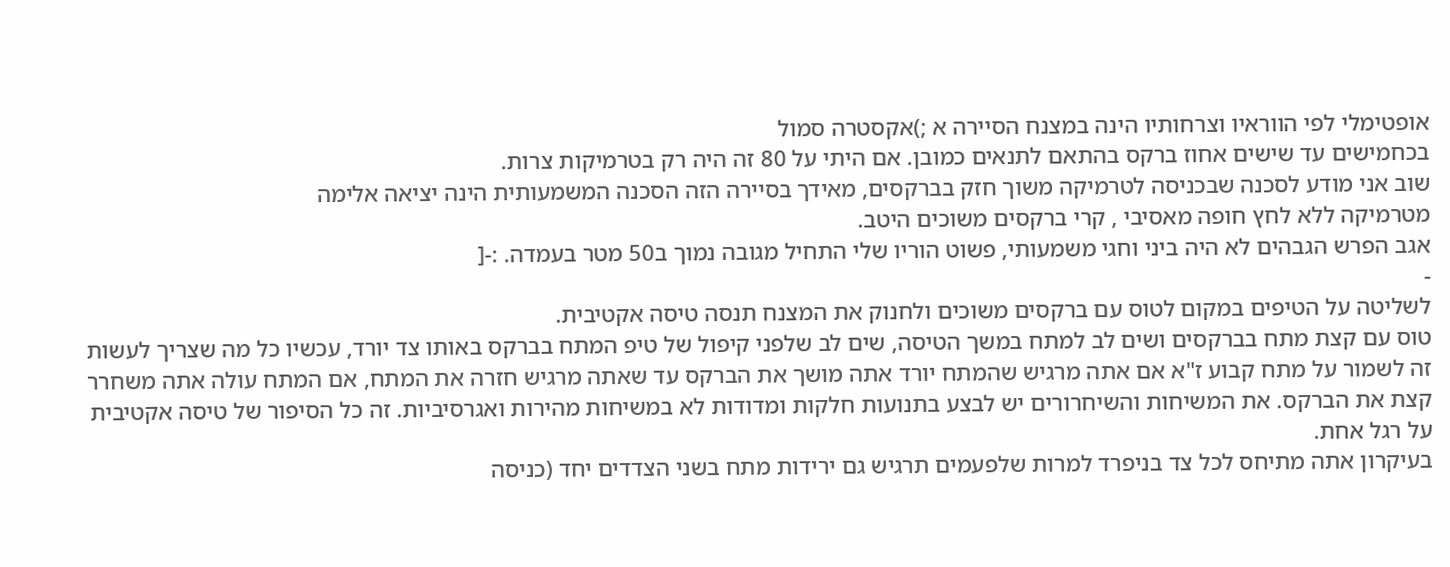אופטימלי לפי הווראיו וצרחותיו הינה במצנח הסיירה א ;)אקסטרה סמול
בכחמישים עד שישים אחוז ברקס בהתאם לתנאים כמובן. אם היתי על 80 זה היה רק בטרמיקות צרות.
שוב אני מודע לסכנה שבכניסה לטרמיקה משוך חזק בברקסים, מאידך בסיירה הזה הסכנה המשמעותית הינה יציאה אלימה
מטרמיקה ללא לחץ חופה מאסיבי , קרי ברקסים משוכים היטב.
אגב הפרש הגבהים לא היה ביני וחגי משמעותי, פשוט הוריו שלי התחיל מגובה נמוך ב50 מטר בעמדה. :-[
-
לשליטה על הטיפים במקום לטוס עם ברקסים משוכים ולחנוק את המצנח תנסה טיסה אקטיבית.
טוס עם קצת מתח בברקסים ושים לב למתח במשך הטיסה, שים לב שלפני קיפול של טיפ המתח בברקס באותו צד יורד, עכשיו כל מה שצריך לעשות זה לשמור על מתח קבוע ז"א אם אתה מרגיש שהמתח יורד אתה מושך את הברקס עד שאתה מרגיש חזרה את המתח, אם המתח עולה אתה משחרר קצת את הברקס. את המשיחות והשיחרורים יש לבצע בתנועות חלקות ומדודות לא במשיחות מהירות ואגרסיביות. זה כל הסיפור של טיסה אקטיבית על רגל אחת.
בעיקרון אתה מתיחס לכל צד בניפרד למרות שלפעמים תרגיש גם ירידות מתח בשני הצדדים יחד (כניסה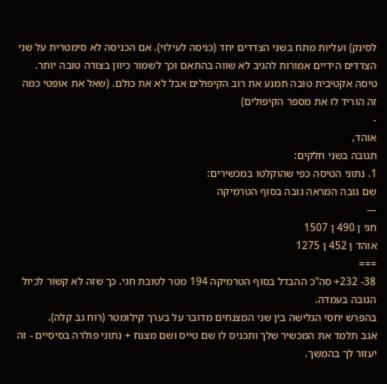לסינק) ועליות מתח בשני הצדדים יחד (כניסה לעילוי). אם הכניסה לא סימטרית על שני הצדדים הידיים אמורות להגיב לא שווה בהתאם וכך לשמור כיוון בצורה טובה יותר.
טיסה אקטיבית טובה תמנע את רוב הקיפולים אבל לא את כולם. (שאל את אופטי כמה זה הוריד לו את מספר הקיפולים)
-
אוהד,
תגובה בשני חלקים:
1. נתוני הטיסה כפי שהוקלטו במכשירים:
שם גובה המראה גובה בסוף הטרמיקה
---
חגי ן 490 ן 1507
אוהד ן 452 ן 1275
===
38- 232+ סה"כ ההבדל בסוף הטרמיקה 194 מטר לטובת חגי. כך שזה לא קשור לכיול הגובה בעמדה.
בהפרש יחסי הגלישה בין שני המצנחים מדובר על בערך קילומטר (רוח גב קלה).
אגב תלמד את המכשיר שלך ותכניס לו שם טייס ושם מצנח + נתוני פולרה בסיסיים - זה יעזור לך בהמשך.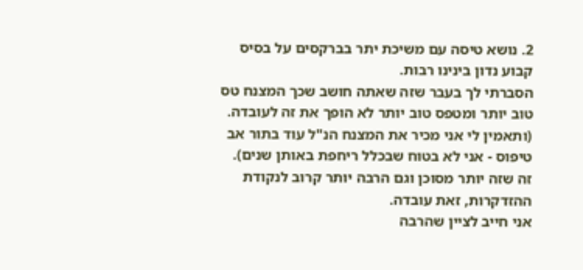2. נושא טיסה עם משיכת יתר בברקסים על בסיס קבוע נדון בינינו רבות.
הסברתי לך בעבר שזה שאתה חושב שכך המצנח טס טוב יותר ומטפס טוב יותר לא הופך את זה לעובדה. (ותאמין לי אני מכיר את המצנח הנ"ל עוד בתור אב טיפוס - אני לא בטוח שבכלל ריחפת באותן שנים).
זה שזה יותר מסוכן וגם הרבה יותר קרוב לנקודת ההזדקרות, זאת עובדה.
אני חייב לציין שהרבה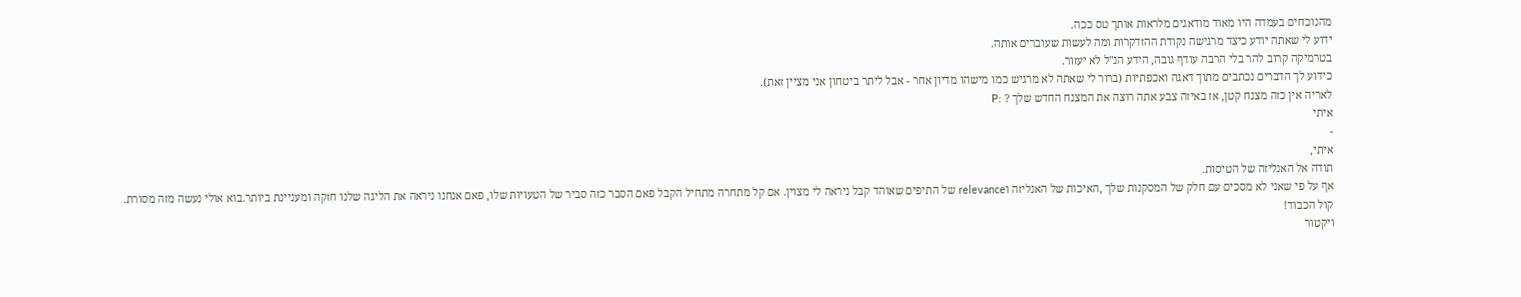מהנוכחים בעמדה היו מאוד מודאגים מלראות אותך טס ככה.
ידוע לי שאתה יודע כיצד מרגישה נקודת ההזדקרות ומה לעשות שעוברים אותה.
בטרמיקה קרוב להר בלי הרבה עודף גובה, הידע הנ"ל לא יעזור.
כידוע לך הדברים נכתבים מתוך דאגה ואכפתיות (ברור לי שאתה לא מרגיש כמו מישהו מדיון אחר - אבל ליתר ביטחון אני מציין זאת).
לאריה אין כזה מצנח קטן, אז באיזה צבע אתה רוצה את המצנח החדש שלך ? :P
איתי
-
איתי,
תודה אל האנליזה של הטיסות.
אף על פי שאני לא מסכים עם חלק של המסקנות שלך ,האיכות של האנליזה וrelevance של התיפים שאוהד קבל ניראה לי מצוין. אם קל מתחרה מתחיל הקבל פאם הסבר כזה סביר של הטעויות שלו, פאם אנחנו ניראה את הליגה שלנו חזקה ומעניינת ביותר.בוא אולי נעשה מזה מסורת.
קול הכבוד!
ויקטור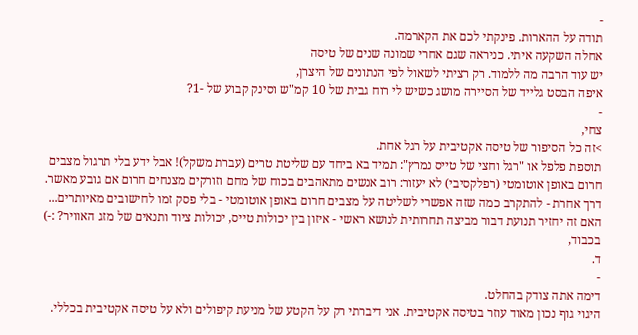-
תודה על ההארות. פינקתי לכם את הקארמה.
אחלה השקעה איתי. כניראה שגם אחרי שמונה שנים של טיסה
יש עוד הרבה מה ללמוד. רק רציתי לשאול לפי הנתונים של היצרן,
איפה הבסט גלייד של הסיירה מושג כשיש לי רוח גבית של 10 קמ"ש וסינק קבוע של -1?
-
צחי,
>זה כל הסיפור של טיסה אקטיבית על רגל אחת.
תוספת פלפל או "רגל וחצי של טייס נמרץ": תמיד בא ביחד עם שליטת טרים (עברת משקל)! אבל ידע בלי תרגול מצבים
חרום באופן אוטומטי (רפלקסיבי) לא יעזור: רוב אנשים מתאהבים בכוח של מחם וזורקים מצנחים חרום אם גובע מאשר.
דרך אחרת - להתקרב כמה שזה אפשרי לשליטה על מצבים חרום באופן אוטומטי - בלי פסק זמו לחישובים מאיותרים...
האם זה יחזיר תנועת דבור מביצה תחרותית לנושא ראשי - איזון בין יכולות טייס, יכולות ציוד ותנאים של מזג האוויר? :-)
בכבוד,
ד.
-
דימה אתה צודק בהחלט.
היגוי גוף נכון מאוד עוזר בטיסה אקטיבית. אני דיברתי רק על הקטע של מניעת קיפולים ולא על טיסה אקטיבית בכללי.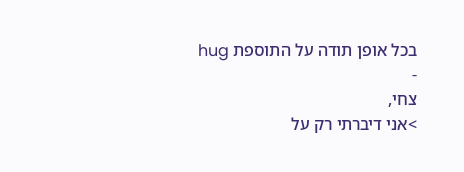בכל אופן תודה על התוספת hug
-
צחי,
>אני דיברתי רק על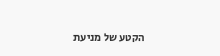הקטע של מניעת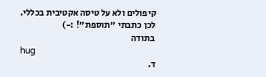קיפולים ולא על טיסה אקטיבית בכללי.
לכן כתבתי "תוספת"! :-)
בתודה
hug
ד.